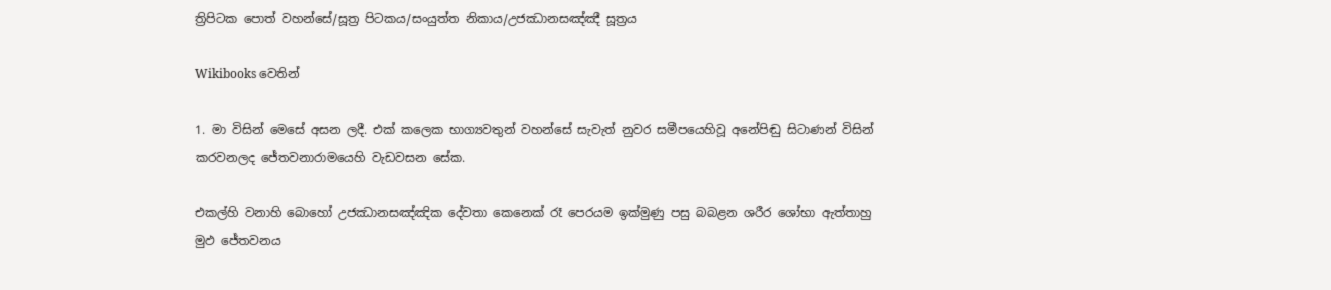ත්‍රිපිටක පොත් වහන්සේ/සූත්‍ර පිටකය/සංයුත්ත නිකාය/උජඣානසඤ්ඤී සූත්‍රය

Wikibooks වෙතින්

1. මා විසින් මෙසේ අසන ලදී. එක් කලෙක භාග්‍යවතුන් වහන්සේ සැවැත් නුවර සමීපයෙහිවූ අනේපිඬු සිටාණන් විසින් කරවනලද ජේතවනාරාමයෙහි වැඩවසන සේක.

එකල්හි වනාහි බොහෝ උජඣානසඤ්ඤික දේවතා කෙනෙක් රෑ පෙරයම ඉක්මුණු පසු බබළන ශරීර ශෝභා ඇත්තාහු මුඵ ජේතවනය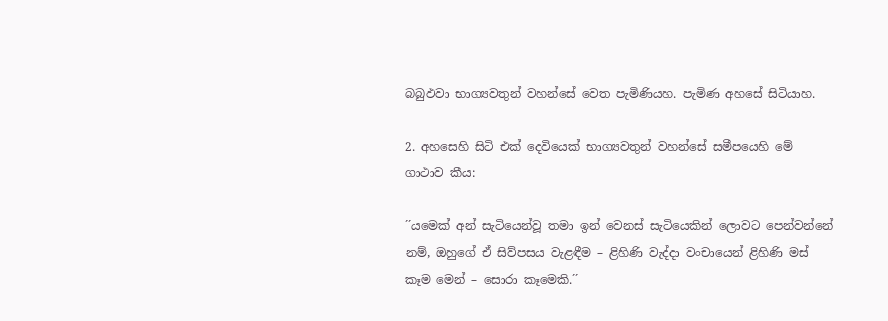බබුඵවා භාග්‍යවතුන් වහන්සේ වෙත පැමිණියහ. පැමිණ අහසේ සිටියාහ.

2. අහසෙහි සිටි එක් දෙවියෙක් භාග්‍යවතුන් වහන්සේ සමීපයෙහි මේ ගාථාව කීය:

´´යමෙක් අන් සැටියෙන්වූ තමා ඉන් වෙනස් සැටියෙකින් ලොවට පෙන්වන්නේ නම්, ඔහුගේ ඒ සිව්පසය වැළඳීම – ළිහිණි වැද්දා වංචායෙන් ළිහිණි මස් කෑම මෙන් – සොරා කෑමෙකි.´´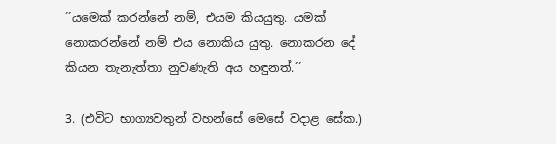´´යමෙක් කරන්නේ නම්, එයම කියයුතු. යමක් නොකරන්නේ නම් එය නොකිය යුතු. නොකරන දේ කියන තැනැත්තා නුවණැති අය හඳුනත්.´´

3. (එවිට භාග්‍යවතුන් වහන්සේ මෙසේ වදාළ සේක.)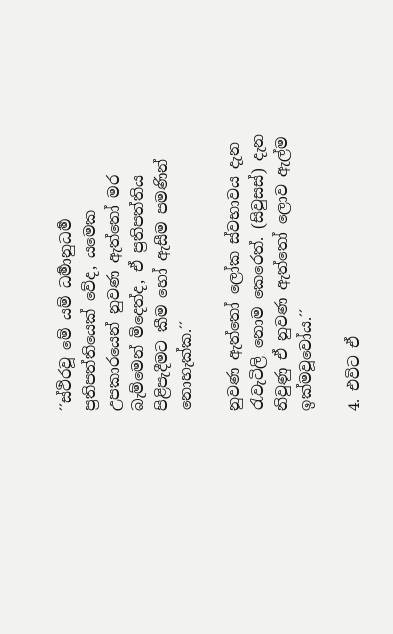´´ස්ථිරවූ මේ යම් ධර්‍මානුධර්‍ම ප්‍රතිපත්තියෙක් වේද, යමෙක උපකාරයෙන් නුවණ ඇත්තෝ මර බැම්මෙන් මිදෙත්ද, ඒ ප්‍රතිපත්තිය පිළිපැදීමට කීම හෝ ඇසීම පමණින් නොහැක්ක.´´

නුවණ ඇත්තෝ ලෝක ස්වභාවය දැන රැවැටිලි නොම කෙරෙත්. (සිවුසස්) දැන නිවුණු ඒ නුවණ ඇත්තෝ ලොව ඇල්ම ඉක්මවූවෝය.´´

4. එවිට ඒ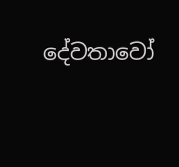දේවතාවෝ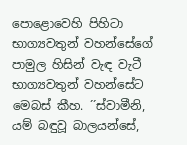පොළොවෙහි පිහිටා භාග්‍යවතුන් වහන්සේගේ පාමුල හිසින් වැඳ වැටී භාග්‍යවතුන් වහන්සේට මෙබස් කීහ. ´´ස්වාමීනි, යම් බඳුවූ බාලයන්සේ,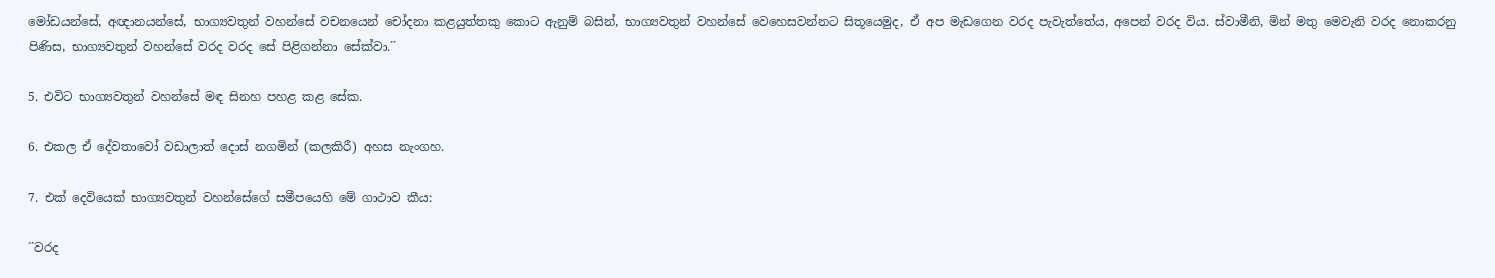මෝඩයන්සේ, අඥානයන්සේ, භාග්‍යවතුන් වහන්සේ වචනයෙන් චෝදනා කළයුත්තකු කොට ඇනුම් බසින්, භාග්‍යවතුන් වහන්සේ වෙහෙසවන්නට සිතූයෙමුද, ඒ අප මැඩගෙන වරද පැවැත්තේය, අපෙන් වරද විය. ස්වාමීනි, මින් මතු මෙවැනි වරද නොකරනු පිණිස, භාග්‍යවතුන් වහන්සේ වරද වරද සේ පිළිගන්නා සේක්වා.´´

5. එවිට භාග්‍යවතුන් වහන්සේ මඳ සිනහ පහළ කළ සේක.

6. එකල ඒ දේවතාවෝ වඩාලාත් දොස් නගමින් (කලකිරී) අහස නැංගහ.

7. එක් දෙවියෙක් භාග්‍යවතුන් වහන්සේගේ සමීපයෙහි මේ ගාථාව කීය:

´´වරද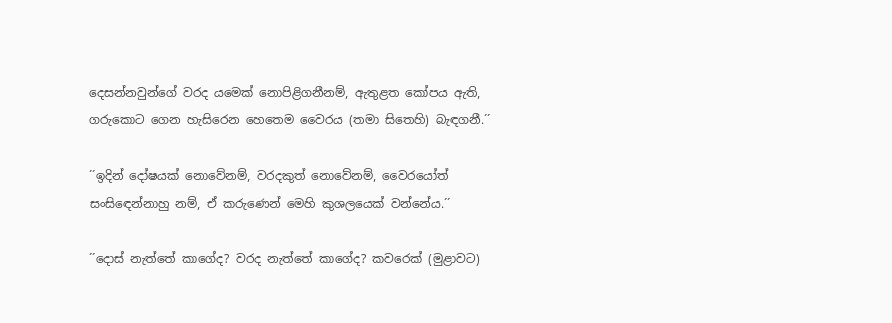දෙසන්නවුන්ගේ වරද යමෙක් නොපිළිගනීනම්, ඇතුළත කෝපය ඇති, ගරුකොට ගෙන හැසිරෙන හෙතෙම වෛරය (තමා සිතෙහි) බැඳගනී.´´

´´ඉදින් දෝෂයක් නොවේනම්, වරදකුත් නොවේනම්, වෛරයෝත් සංසිඳෙන්නාහු නම්, ඒ කරුණෙන් මෙහි කුශලයෙක් වන්නේය.´´

´´දොස් නැත්තේ කාගේද? වරද නැත්තේ කාගේද? කවරෙක් (මුළාවට)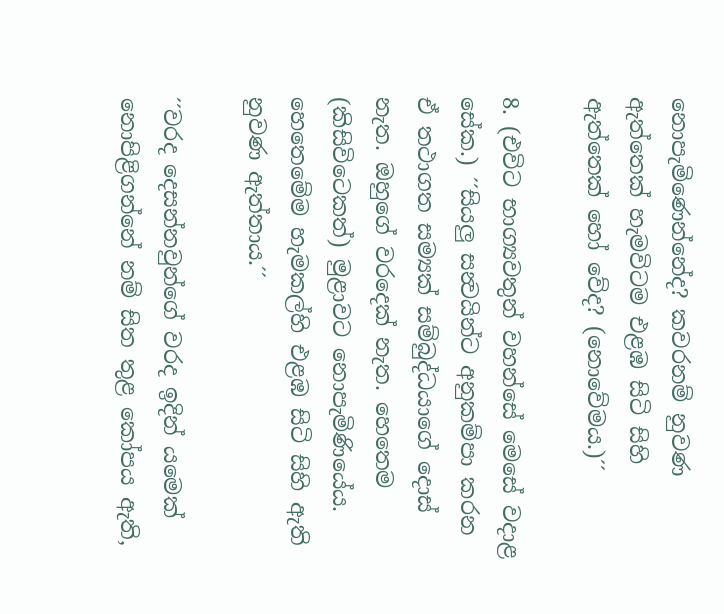නොපැමිණෙන්නේද? කවරනම් නුවණ ඇත්තෙක් හැමවිටම එළඹ සිටි සිහි ඇත්තෙක් හෝ වේද? (නොවේමය.)´´

8. (එවිට භාග්‍යවතුන් වහන්සේ මෙසේ වදාළ සේක.) ´´සියලු සන්‍වයින්ට අනුකම්පා කරන ඒ තථාගත සම්‍යක් සම්බුද්ධයාගේ දොස් නැත. ඔහුගේ වරදෙක් නැත. හෙතෙම (කිසිවිටෙකත්) මුළාවට නොපැමිණියේය. හෙතෙමේම හැමකල්හි එළඹ සිටි සිහි ඇති නුවණ ඇත්තාය.´´

´´වරද දෙසන්නවුන්ගේ වරද ඉදින් යමෙක් නොපිළිගන්නේ නම් සිත තුළ කෝපය ඇති,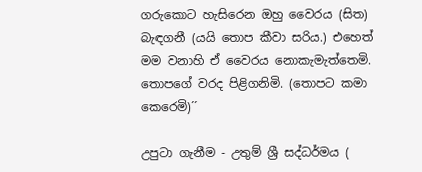ගරුකොට හැසිරෙන ඔහු වෛරය (සිත) බැඳගනී (යයි තොප කීවා සරිය.) එහෙත් මම වනාහි ඒ වෛරය නොකැමැත්තෙමි. තොපගේ වරද පිළිගනිමි. (තොපට කමා කෙරෙමි)´´

උපුටා ගැනීම - උතුම් ශ්‍රී සද්ධර්මය (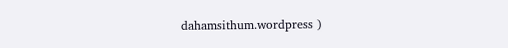dahamsithum.wordpress )